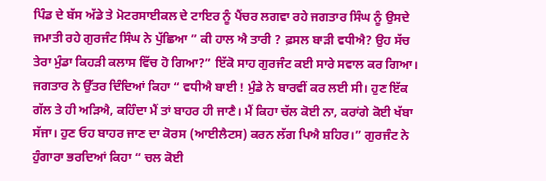ਪਿੰਡ ਦੇ ਬੱਸ ਅੱਡੇ ਤੇ ਮੋਟਰਸਾਈਕਲ ਦੇ ਟਾਇਰ ਨੂੰ ਪੈਂਚਰ ਲਗਵਾ ਰਹੇ ਜਗਤਾਰ ਸਿੰਘ ਨੂੰ ਉਸਦੇ ਜਮਾਤੀ ਰਹੇ ਗੁਰਜੰਟ ਸਿੰਘ ਨੇ ਪੁੱਛਿਆ ” ਕੀ ਹਾਲ ਐ ਤਾਰੀ ? ਫ਼ਸਲ ਬਾੜੀ ਵਧੀਐ? ਉਹ ਸੱਚ ਤੇਰਾ ਮੁੰਡਾ ਕਿਹੜੀ ਕਲਾਸ ਵਿੱਚ ਹੋ ਗਿਆ?” ਇੱਕੋ ਸਾਹ ਗੁਰਜੰਟ ਕਈ ਸਾਰੇ ਸਵਾਲ ਕਰ ਗਿਆ। ਜਗਤਾਰ ਨੇ ਉੱਤਰ ਦਿੰਦਿਆਂ ਕਿਹਾ “ ਵਧੀਐ ਬਾਈ ! ਮੁੰਡੇ ਨੇ ਬਾਰਵੀਂ ਕਰ ਲਈ ਸੀ। ਹੁਣ ਇੱਕ ਗੱਲ ਤੇ ਹੀ ਅੜਿਐ, ਕਹਿੰਦਾ ਮੈਂ ਤਾਂ ਬਾਹਰ ਹੀ ਜਾਣੈ। ਮੈਂ ਕਿਹਾ ਚੱਲ ਕੋਈ ਨਾ, ਕਰਾਂਗੇ ਕੋਈ ਖੱਬਾ ਸੱਜਾ। ਹੁਣ ਓਹ ਬਾਹਰ ਜਾਣ ਦਾ ਕੋਰਸ (ਆਈਲੈਟਸ) ਕਰਨ ਲੱਗ ਪਿਐ ਸ਼ਹਿਰ।” ਗੁਰਜੰਟ ਨੇ ਹੁੰਗਾਰਾ ਭਰਦਿਆਂ ਕਿਹਾ “ ਚਲ ਕੋਈ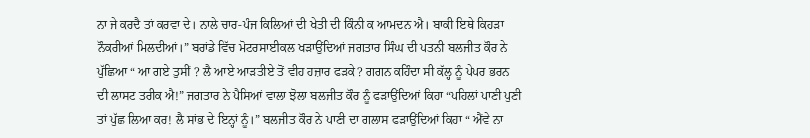ਨਾ ਜੇ ਕਰਦੈ ਤਾਂ ਕਰਵਾ ਦੇ। ਨਾਲੇ ਚਾਰ-ਪੰਜ ਕਿਲਿਆਂ ਦੀ ਖੇਤੀ ਦੀ ਕਿੰਨੀ ਕ ਆਮਦਨ ਐ। ਬਾਕੀ ਇਥੇ ਕਿਹੜਾ ਨੌਕਰੀਆਂ ਮਿਲਦੀਆਂ।” ਬਰਾਂਡੇ ਵਿੱਚ ਮੋਟਰਸਾਈਕਲ ਖੜਾਉਂਦਿਆਂ ਜਗਤਾਰ ਸਿੰਘ ਦੀ ਪਤਨੀ ਬਲਜੀਤ ਕੌਰ ਨੇ ਪੁੱਛਿਆ “ ਆ ਗਏ ਤੁਸੀਂ ? ਲੈ ਆਏ ਆੜਤੀਏ ਤੋਂ ਵੀਹ ਹਜ਼ਾਰ ਫੜਕੇ? ਗਗਨ ਕਹਿੰਦਾ ਸੀ ਕੱਲ੍ਹ ਨੂੰ ਪੇਪਰ ਭਰਨ ਦੀ ਲਾਸਟ ਤਰੀਕ ਐ!” ਜਗਤਾਰ ਨੇ ਪੈਸਿਆਂ ਵਾਲਾ ਝੋਲਾ ਬਲਜੀਤ ਕੌਰ ਨੂੰ ਫੜਾਉਂਦਿਆਂ ਕਿਹਾ “ਪਹਿਲਾਂ ਪਾਣੀ ਪੁਣੀ ਤਾਂ ਪੁੱਛ ਲਿਆ ਕਰ! ਲੈ ਸਾਂਭ ਦੇ ਇਨ੍ਹਾਂ ਨੂੰ।” ਬਲਜੀਤ ਕੌਰ ਨੇ ਪਾਣੀ ਦਾ ਗਲਾਸ ਫੜਾਉਂਦਿਆਂ ਕਿਹਾ “ ਐਂਵੇ ਨਾ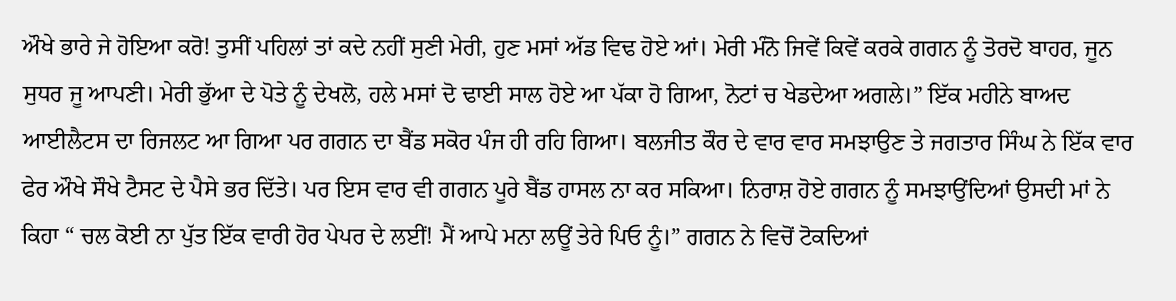ਔਖੇ ਭਾਰੇ ਜੇ ਹੋਇਆ ਕਰੋ! ਤੁਸੀਂ ਪਹਿਲਾਂ ਤਾਂ ਕਦੇ ਨਹੀਂ ਸੁਣੀ ਮੇਰੀ, ਹੁਣ ਮਸਾਂ ਅੱਡ ਵਿਢ ਹੋਏ ਆਂ। ਮੇਰੀ ਮੰਨੋ ਜਿਵੇਂ ਕਿਵੇਂ ਕਰਕੇ ਗਗਨ ਨੂੰ ਤੋਰਦੋ ਬਾਹਰ, ਜੂਨ ਸੁਧਰ ਜੂ ਆਪਣੀ। ਮੇਰੀ ਭੁੱਆ ਦੇ ਪੋਤੇ ਨੂੰ ਦੇਖਲੋ, ਹਲੇ ਮਸਾਂ ਦੋ ਢਾਈ ਸਾਲ ਹੋਏ ਆ ਪੱਕਾ ਹੋ ਗਿਆ, ਨੋਟਾਂ ਚ ਖੇਡਦੇਆ ਅਗਲੇ।” ਇੱਕ ਮਹੀਨੇ ਬਾਅਦ ਆਈਲੈਟਸ ਦਾ ਰਿਜਲਟ ਆ ਗਿਆ ਪਰ ਗਗਨ ਦਾ ਬੈਂਡ ਸਕੋਰ ਪੰਜ ਹੀ ਰਹਿ ਗਿਆ। ਬਲਜੀਤ ਕੌਰ ਦੇ ਵਾਰ ਵਾਰ ਸਮਝਾਉਣ ਤੇ ਜਗਤਾਰ ਸਿੰਘ ਨੇ ਇੱਕ ਵਾਰ ਫੇਰ ਔਖੇ ਸੌਖੇ ਟੈਸਟ ਦੇ ਪੈਸੇ ਭਰ ਦਿੱਤੇ। ਪਰ ਇਸ ਵਾਰ ਵੀ ਗਗਨ ਪੂਰੇ ਬੈਂਡ ਹਾਸਲ ਨਾ ਕਰ ਸਕਿਆ। ਨਿਰਾਸ਼ ਹੋਏ ਗਗਨ ਨੂੰ ਸਮਝਾਉਂਦਿਆਂ ਉਸਦੀ ਮਾਂ ਨੇ ਕਿਹਾ “ ਚਲ ਕੋਈ ਨਾ ਪੁੱਤ ਇੱਕ ਵਾਰੀ ਹੋਰ ਪੇਪਰ ਦੇ ਲਈਂ! ਮੈਂ ਆਪੇ ਮਨਾ ਲਊਂ ਤੇਰੇ ਪਿਓ ਨੂੰ।” ਗਗਨ ਨੇ ਵਿਚੋਂ ਟੋਕਦਿਆਂ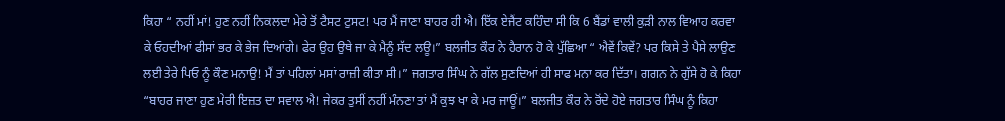ਕਿਹਾ “ ਨਹੀਂ ਮਾਂ! ਹੁਣ ਨਹੀਂ ਨਿਕਲਦਾ ਮੇਰੇ ਤੋਂ ਟੈਸਟ ਟੁਸਟ! ਪਰ ਮੈਂ ਜਾਣਾ ਬਾਹਰ ਹੀ ਐ। ਇੱਕ ਏਜੈਂਟ ਕਹਿੰਦਾ ਸੀ ਕਿ 6 ਬੈਂਡਾਂ ਵਾਲੀ ਕੁੜੀ ਨਾਲ ਵਿਆਹ ਕਰਵਾ ਕੇ ਓਹਦੀਆਂ ਫੀਸਾਂ ਭਰ ਕੇ ਭੇਜ ਦਿਆਂਗੇ। ਫੇਰ ਉਹ ਉਥੇ ਜਾ ਕੇ ਮੈਨੂੰ ਸੱਦ ਲਊ।” ਬਲਜੀਤ ਕੌਰ ਨੇ ਹੈਰਾਨ ਹੋ ਕੇ ਪੁੱਛਿਆ “ ਐਵੇਂ ਕਿਵੇਂ? ਪਰ ਕਿਸੇ ਤੇ ਪੈਸੇ ਲਾਉਣ ਲਈ ਤੇਰੇ ਪਿਓ ਨੂੰ ਕੌਣ ਮਨਾਉ! ਮੈਂ ਤਾਂ ਪਹਿਲਾਂ ਮਸਾਂ ਰਾਜ਼ੀ ਕੀਤਾ ਸੀ।” ਜਗਤਾਰ ਸਿੰਘ ਨੇ ਗੱਲ ਸੁਣਦਿਆਂ ਹੀ ਸਾਫ ਮਨਾ ਕਰ ਦਿੱਤਾ। ਗਗਨ ਨੇ ਗੁੱਸੇ ਹੋ ਕੇ ਕਿਹਾ “ਬਾਹਰ ਜਾਣਾ ਹੁਣ ਮੇਰੀ ਇਜ਼ਤ ਦਾ ਸਵਾਲ ਐ! ਜੇਕਰ ਤੁਸੀਂ ਨਹੀਂ ਮੰਨਣਾ ਤਾਂ ਮੈਂ ਕੁਝ ਖਾ ਕੇ ਮਰ ਜਾਊਂ।” ਬਲਜੀਤ ਕੌਰ ਨੇ ਰੋਂਦੇ ਹੋਏ ਜਗਤਾਰ ਸਿੰਘ ਨੂੰ ਕਿਹਾ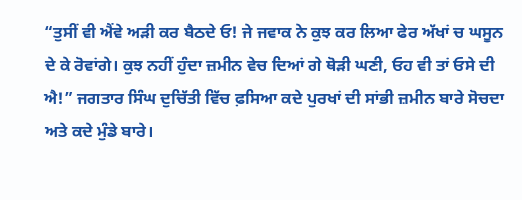“ਤੁਸੀਂ ਵੀ ਐਂਵੇ ਅੜੀ ਕਰ ਬੈਠਦੇ ਓ! ਜੇ ਜਵਾਕ ਨੇ ਕੁਝ ਕਰ ਲਿਆ ਫੇਰ ਅੱਖਾਂ ਚ ਘਸੂਨ ਦੇ ਕੇ ਰੋਵਾਂਗੇ। ਕੁਝ ਨਹੀਂ ਹੁੰਦਾ ਜ਼ਮੀਨ ਵੇਚ ਦਿਆਂ ਗੇ ਥੋੜੀ ਘਣੀ, ਓਹ ਵੀ ਤਾਂ ਓਸੇ ਦੀ ਐ!” ਜਗਤਾਰ ਸਿੰਘ ਦੁਚਿੱਤੀ ਵਿੱਚ ਫ਼ਸਿਆ ਕਦੇ ਪੁਰਖਾਂ ਦੀ ਸਾਂਭੀ ਜ਼ਮੀਨ ਬਾਰੇ ਸੋਚਦਾ ਅਤੇ ਕਦੇ ਮੁੰਡੇ ਬਾਰੇ।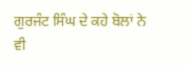ਗੁਰਜੰਟ ਸਿੰਘ ਦੇ ਕਹੇ ਬੋਲਾਂ ਨੇ ਵੀ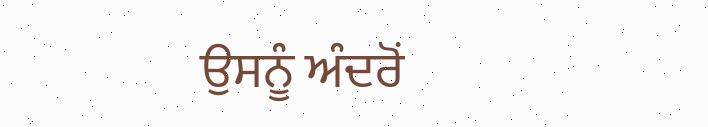ਉਸਨੂੰ ਅੰਦਰੋਂ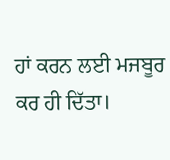ਹਾਂ ਕਰਨ ਲਈ ਮਜਬੂਰ ਕਰ ਹੀ ਦਿੱਤਾ।